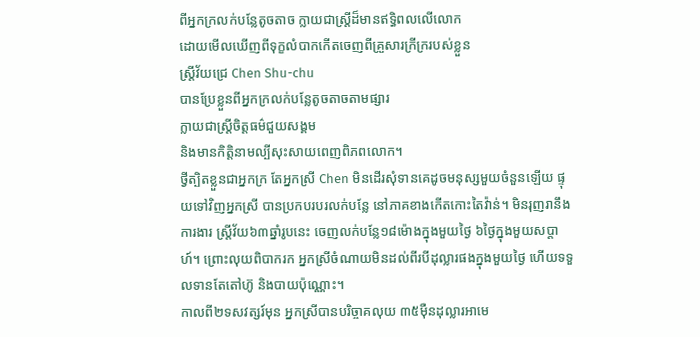ពីអ្នកក្រលក់បន្លែតូចតាច ក្លាយជាស្ត្រីដ៏មានឥទ្ធិពលលើលោក
ដោយមើលឃើញពីទុក្ខលំបាកកើតចេញពីគ្រួសារក្រីក្ររបស់ខ្លួន
ស្ត្រីវ័យជ្រេ Chen Shu-chu
បានប្រែខ្លួនពីអ្នកក្រលក់បន្លែតូចតាចតាមផ្សារ
ក្លាយជាស្ត្រីចិត្តធម៌ជួយសង្គម
និងមានកិត្តិនាមល្បីសុះសាយពេញពិភពលោក។
ថ្វីត្បិតខ្លួនជាអ្នកក្រ តែអ្នកស្រី Chen មិនដើរសុំទានគេដូចមនុស្សមួយចំនួនឡើយ ផ្ទុយទៅវិញអ្នកស្រី បានប្រកបរបរលក់បន្លែ នៅភាគខាងកើតកោះតៃវ៉ាន់។ មិនរុញរានឹងការងារ ស្ត្រីវ័យ៦៣ឆ្នាំរូបនេះ ចេញលក់បន្លែ១៨ម៉ោងក្នុងមួយថ្ងៃ ៦ថ្ងៃក្នុងមួយសប្ដាហ៍។ ព្រោះលុយពិបាករក អ្នកស្រីចំណាយមិនដល់ពីរបីដុល្លារផងក្នុងមួយថ្ងៃ ហើយទទួលទានតែតៅហ៊ូ និងបាយប៉ុណ្ណោះ។
កាលពី២ទសវត្សរ៍មុន អ្នកស្រីបានបរិច្ចាគលុយ ៣៥ម៉ឺនដុល្លារអាមេ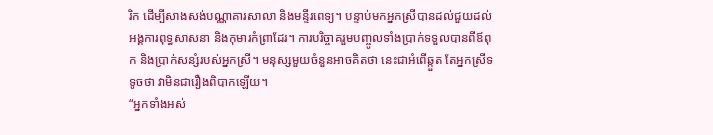រិក ដើម្បីសាងសង់បណ្ណាគារសាលា និងមន្ទីរពេទ្យ។ បន្ទាប់មកអ្នកស្រីបានដល់ជួយដល់ អង្គការពុទ្ធសាសនា និងកុមារកំព្រាដែរ។ ការបរិច្ចាគរួមបញ្ចូលទាំងប្រាក់ទទួលបានពីឪពុក និងប្រាក់សន្សំរបស់អ្នកស្រី។ មនុស្សមួយចំនួនអាចគិតថា នេះជាអំពើឆ្កួត តែអ្នកស្រីទទូចថា វាមិនជារឿងពិបាកឡើយ។
“អ្នកទាំងអស់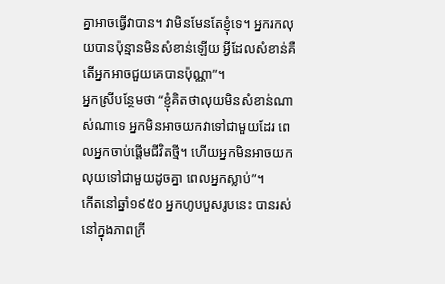គ្នាអាចធ្វើវាបាន។ វាមិនមែនតែខ្ញុំទេ។ អ្នករកលុយបានប៉ុន្មានមិនសំខាន់ឡើយ អ្វីដែលសំខាន់គឺតើអ្នកអាចជួយគេបានប៉ុណ្ណា”។
អ្នកស្រីបន្ថែមថា “ខ្ញុំគិតថាលុយមិនសំខាន់ណាស់ណាទេ អ្នកមិនអាចយកវាទៅជាមួយដែរ ពេលអ្នកចាប់ផ្ដើមជីវិតថ្មី។ ហើយអ្នកមិនអាចយកលុយទៅជាមួយដូចគ្នា ពេលអ្នកស្លាប់”។
កើតនៅឆ្នាំ១៩៥០ អ្នកហូបបួសរូបនេះ បានរស់នៅក្នុងភាពក្រី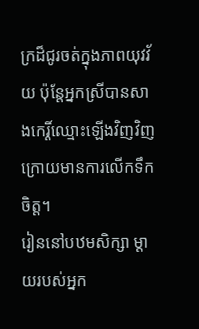ក្រដ៏ជូរចត់ក្នុងភាពយុវវ័យ ប៉ុន្តែអ្នកស្រីបានសាងកេរ្តិ៍ឈ្មោះឡើងវិញវិញ ក្រោយមានការលើកទឹកចិត្ត។
រៀននៅបឋមសិក្សា ម្ដាយរបស់អ្នក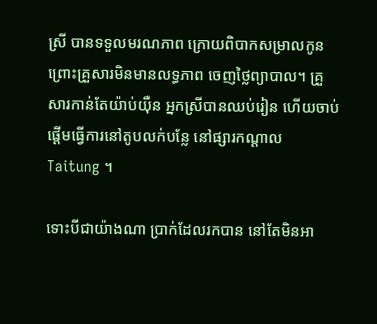ស្រី បានទទួលមរណភាព ក្រោយពិបាកសម្រាលកូន ព្រោះគ្រួសារមិនមានលទ្ធភាព ចេញថ្លៃព្យាបាល។ គ្រួសារកាន់តែយ៉ាប់យ៉ឺន អ្នកស្រីបានឈប់រៀន ហើយចាប់ផ្ដើមធ្វើការនៅតូបលក់បន្លែ នៅផ្សារកណ្ដាល Taitung ។

ទោះបីជាយ៉ាងណា ប្រាក់ដែលរកបាន នៅតែមិនអា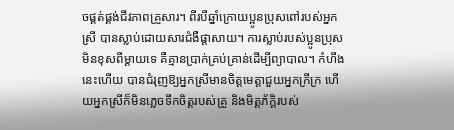ចផ្គត់ផ្គង់ជីវភាពគ្រួសារ។ ពីរបីឆ្នាំក្រោយប្អូនប្រុសពៅរបស់អ្នកស្រី បានស្លាប់ដោយសារជំងឺផ្ដាសាយ។ ការស្លាប់របស់ប្អូនប្រុសមិនខុសពីម្ដាយទេ គឺគ្មានប្រាក់គ្រប់គ្រាន់ដើម្បីព្យាបាល។ កំហឹងនេះហើយ បានជំរុញឱ្យអ្នកស្រីមានចិត្តមេត្តាជួយអ្នកក្រីក្រ ហើយអ្នកស្រីក៏មិនភ្លេចទឹកចិត្តរបស់គ្រូ និងមិត្តភ័ក្ដិរបស់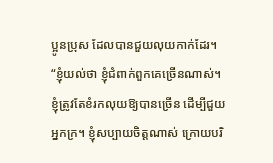ប្អូនប្រុស ដែលបានជួយលុយកាក់ដែរ។
“ខ្ញុំយល់ថា ខ្ញុំជំពាក់ពួកគេច្រើនណាស់។ ខ្ញុំត្រូវតែខំរកលុយឱ្យបានច្រើន ដើម្បីជួយអ្នកក្រ។ ខ្ញុំសប្បាយចិត្តណាស់ ក្រោយបរិ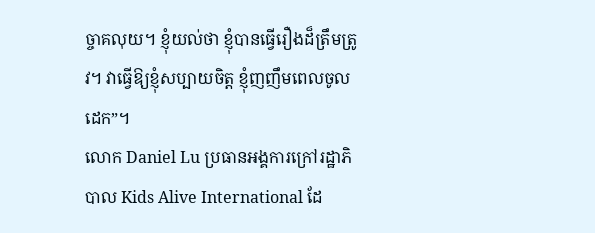ច្ចាគលុយ។ ខ្ញុំយល់ថា ខ្ញុំបានធ្វើរឿងដ៏ត្រឹមត្រូវ។ វាធ្វើឱ្យខ្ញុំសប្បាយចិត្ត ខ្ញុំញញឹមពេលចូលដេក”។
លោក Daniel Lu ប្រធានអង្គការក្រៅរដ្ឋាភិបាល Kids Alive International ដែ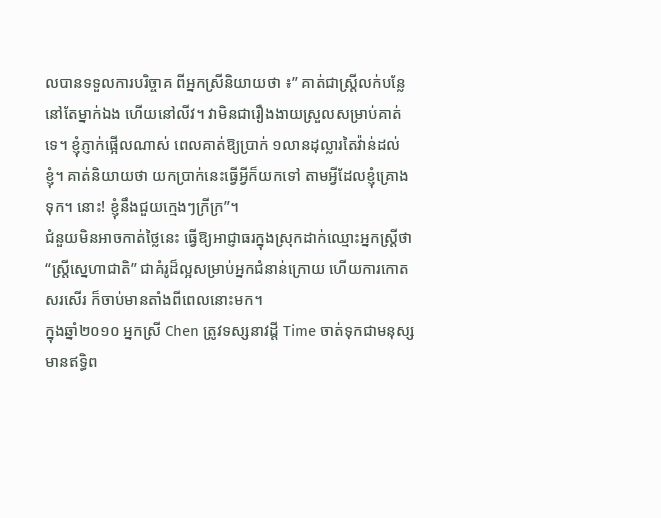លបានទទួលការបរិច្ចាគ ពីអ្នកស្រីនិយាយថា ៖” គាត់ជាស្ត្រីលក់បន្លែ នៅតែម្នាក់ឯង ហើយនៅលីវ។ វាមិនជារឿងងាយស្រួលសម្រាប់គាត់ទេ។ ខ្ញុំភ្ញាក់ផ្អើលណាស់ ពេលគាត់ឱ្យប្រាក់ ១លានដុល្លារតៃវ៉ាន់ដល់ខ្ញុំ។ គាត់និយាយថា យកប្រាក់នេះធ្វើអ្វីក៏យកទៅ តាមអ្វីដែលខ្ញុំគ្រោងទុក។ នោះ! ខ្ញុំនឹងជួយក្មេងៗក្រីក្រ”។
ជំនួយមិនអាចកាត់ថ្លៃនេះ ធ្វើឱ្យអាជ្ញាធរក្នុងស្រុកដាក់ឈ្មោះអ្នកស្រ្តីថា “ស្ត្រីស្នេហាជាតិ” ជាគំរូដ៏ល្អសម្រាប់អ្នកជំនាន់ក្រោយ ហើយការកោតសរសើរ ក៏ចាប់មានតាំងពីពេលនោះមក។
ក្នុងឆ្នាំ២០១០ អ្នកស្រី Chen ត្រូវទស្សនាវដ្ដី Time ចាត់ទុកជាមនុស្សមានឥទ្ធិព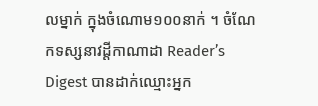លម្នាក់ ក្នុងចំណោម១០០នាក់ ។ ចំណែកទស្សនាវដ្ដីកាណាដា Reader’s Digest បានដាក់ឈ្មោះអ្នក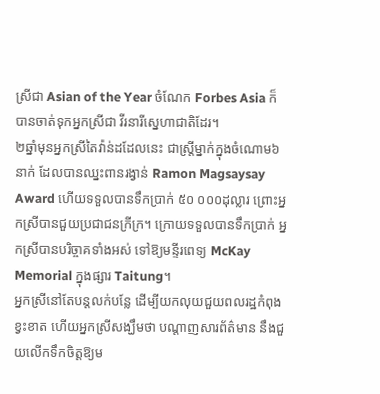ស្រីជា Asian of the Year ចំណែក Forbes Asia ក៏បានចាត់ទុកអ្នកស្រីជា វីរនារីស្នេហាជាតិដែរ។
២ឆ្នាំមុនអ្នកស្រីតៃវ៉ាន់ដដែលនេះ ជាស្ត្រីម្នាក់ក្នុងចំណោម៦នាក់ ដែលបានឈ្នះពានរង្វាន់ Ramon Magsaysay Award ហើយទទួលបានទឹកប្រាក់ ៥០ ០០០ដុល្លារ ព្រោះអ្នកស្រីបានជួយប្រជាជនក្រីក្រ។ ក្រោយទទួលបានទឹកប្រាក់ អ្នកស្រីបានបរិច្ចាគទាំងអស់ ទៅឱ្យមន្ទីរពេទ្យ McKay Memorial ក្នុងផ្សារ Taitung។
អ្នកស្រីនៅតែបន្តលក់បន្លែ ដើម្បីយកលុយជួយពលរដ្ឋកំពុងខ្វះខាត ហើយអ្នកស្រីសង្ឃឹមថា បណ្ដាញសារព័ត៌មាន នឹងជួយលើកទឹកចិត្តឱ្យម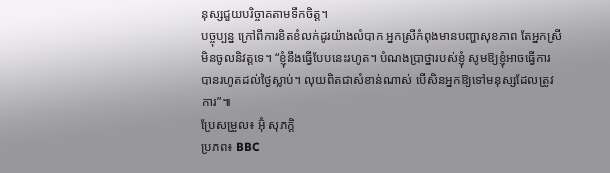នុស្សជួយបរិច្ចាគតាមទឹកចិត្ត។
បច្ចុប្បន្ន ក្រៅពីការខិតខំលក់ដូរយ៉ាងលំបាក អ្នកស្រីកំពុងមានបញ្ហាសុខភាព តែអ្នកស្រីមិនចូលនិវត្តទេ។ “ខ្ញុំនឹងធ្វើបែបនេះរហូត។ បំណងប្រាថ្នារបស់ខ្ញុំ សូមឱ្យខ្ញុំអាចធ្វើការ បានរហូតដល់ថ្ងៃស្លាប់។ លុយពិតជាសំខាន់ណាស់ បើសិនអ្នកឱ្យទៅមនុស្សដែលត្រូវការ”៕
ប្រែសម្រួល៖ អ៊ុំ សុភក្តិ
ប្រភព៖ BBC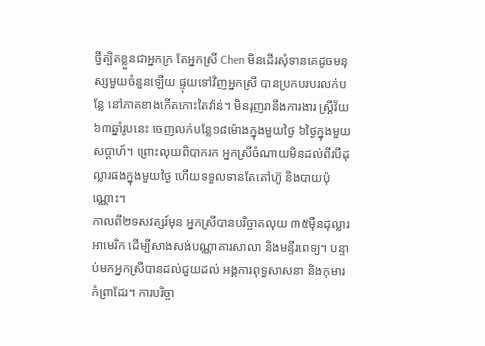ថ្វីត្បិតខ្លួនជាអ្នកក្រ តែអ្នកស្រី Chen មិនដើរសុំទានគេដូចមនុស្សមួយចំនួនឡើយ ផ្ទុយទៅវិញអ្នកស្រី បានប្រកបរបរលក់បន្លែ នៅភាគខាងកើតកោះតៃវ៉ាន់។ មិនរុញរានឹងការងារ ស្ត្រីវ័យ៦៣ឆ្នាំរូបនេះ ចេញលក់បន្លែ១៨ម៉ោងក្នុងមួយថ្ងៃ ៦ថ្ងៃក្នុងមួយសប្ដាហ៍។ ព្រោះលុយពិបាករក អ្នកស្រីចំណាយមិនដល់ពីរបីដុល្លារផងក្នុងមួយថ្ងៃ ហើយទទួលទានតែតៅហ៊ូ និងបាយប៉ុណ្ណោះ។
កាលពី២ទសវត្សរ៍មុន អ្នកស្រីបានបរិច្ចាគលុយ ៣៥ម៉ឺនដុល្លារអាមេរិក ដើម្បីសាងសង់បណ្ណាគារសាលា និងមន្ទីរពេទ្យ។ បន្ទាប់មកអ្នកស្រីបានដល់ជួយដល់ អង្គការពុទ្ធសាសនា និងកុមារកំព្រាដែរ។ ការបរិច្ចា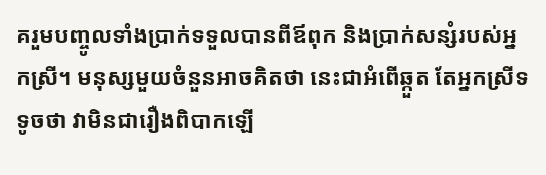គរួមបញ្ចូលទាំងប្រាក់ទទួលបានពីឪពុក និងប្រាក់សន្សំរបស់អ្នកស្រី។ មនុស្សមួយចំនួនអាចគិតថា នេះជាអំពើឆ្កួត តែអ្នកស្រីទទូចថា វាមិនជារឿងពិបាកឡើ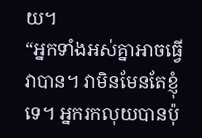យ។
“អ្នកទាំងអស់គ្នាអាចធ្វើវាបាន។ វាមិនមែនតែខ្ញុំទេ។ អ្នករកលុយបានប៉ុ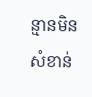ន្មានមិនសំខាន់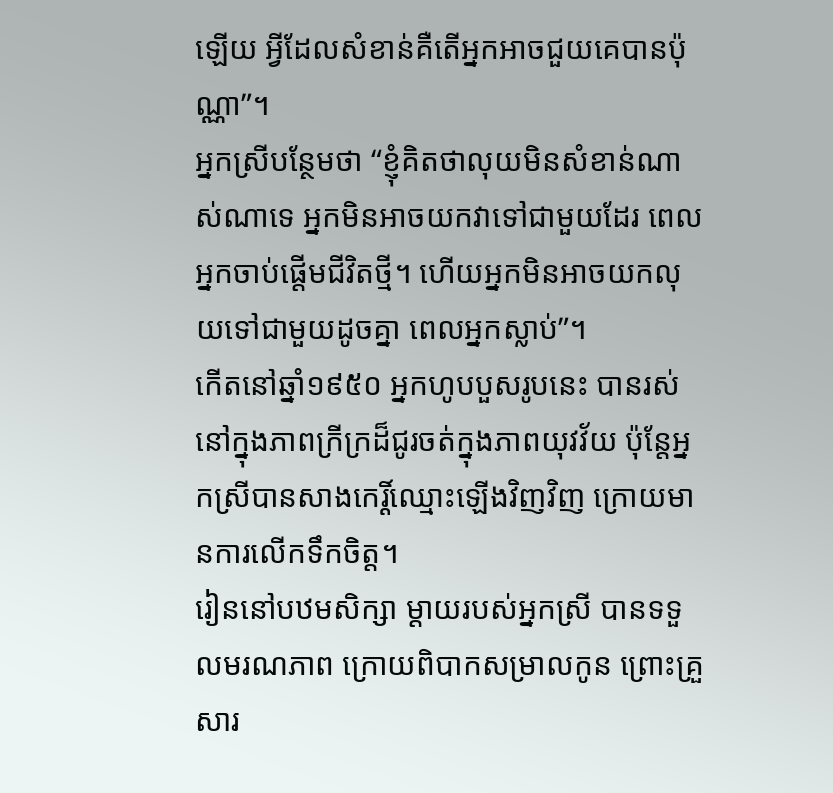ឡើយ អ្វីដែលសំខាន់គឺតើអ្នកអាចជួយគេបានប៉ុណ្ណា”។
អ្នកស្រីបន្ថែមថា “ខ្ញុំគិតថាលុយមិនសំខាន់ណាស់ណាទេ អ្នកមិនអាចយកវាទៅជាមួយដែរ ពេលអ្នកចាប់ផ្ដើមជីវិតថ្មី។ ហើយអ្នកមិនអាចយកលុយទៅជាមួយដូចគ្នា ពេលអ្នកស្លាប់”។
កើតនៅឆ្នាំ១៩៥០ អ្នកហូបបួសរូបនេះ បានរស់នៅក្នុងភាពក្រីក្រដ៏ជូរចត់ក្នុងភាពយុវវ័យ ប៉ុន្តែអ្នកស្រីបានសាងកេរ្តិ៍ឈ្មោះឡើងវិញវិញ ក្រោយមានការលើកទឹកចិត្ត។
រៀននៅបឋមសិក្សា ម្ដាយរបស់អ្នកស្រី បានទទួលមរណភាព ក្រោយពិបាកសម្រាលកូន ព្រោះគ្រួសារ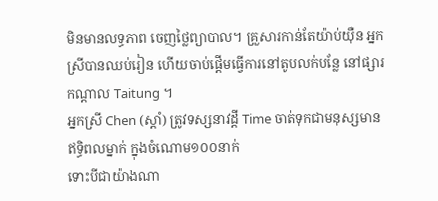មិនមានលទ្ធភាព ចេញថ្លៃព្យាបាល។ គ្រួសារកាន់តែយ៉ាប់យ៉ឺន អ្នកស្រីបានឈប់រៀន ហើយចាប់ផ្ដើមធ្វើការនៅតូបលក់បន្លែ នៅផ្សារកណ្ដាល Taitung ។
អ្នកស្រី Chen (ស្ដាំ) ត្រូវទស្សនាវដ្ដី Time ចាត់ទុកជាមនុស្សមានឥទ្ធិពលម្នាក់ ក្នុងចំណោម១០០នាក់
ទោះបីជាយ៉ាងណា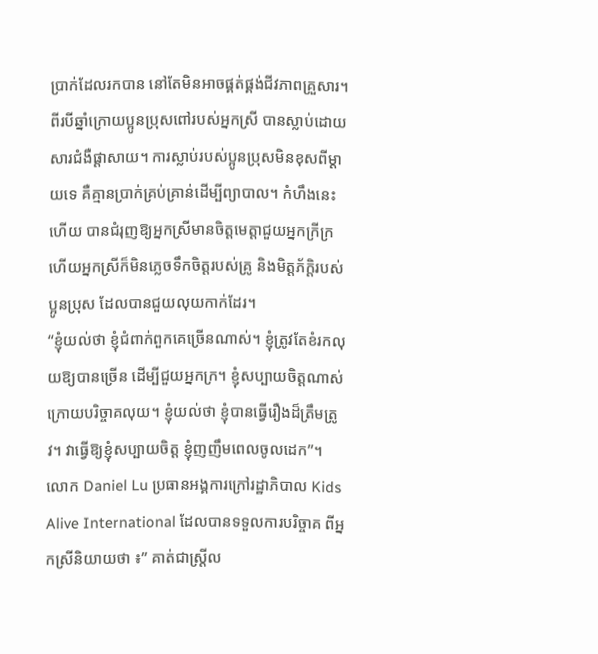ប្រាក់ដែលរកបាន នៅតែមិនអាចផ្គត់ផ្គង់ជីវភាពគ្រួសារ។ ពីរបីឆ្នាំក្រោយប្អូនប្រុសពៅរបស់អ្នកស្រី បានស្លាប់ដោយសារជំងឺផ្ដាសាយ។ ការស្លាប់របស់ប្អូនប្រុសមិនខុសពីម្ដាយទេ គឺគ្មានប្រាក់គ្រប់គ្រាន់ដើម្បីព្យាបាល។ កំហឹងនេះហើយ បានជំរុញឱ្យអ្នកស្រីមានចិត្តមេត្តាជួយអ្នកក្រីក្រ ហើយអ្នកស្រីក៏មិនភ្លេចទឹកចិត្តរបស់គ្រូ និងមិត្តភ័ក្ដិរបស់ប្អូនប្រុស ដែលបានជួយលុយកាក់ដែរ។
“ខ្ញុំយល់ថា ខ្ញុំជំពាក់ពួកគេច្រើនណាស់។ ខ្ញុំត្រូវតែខំរកលុយឱ្យបានច្រើន ដើម្បីជួយអ្នកក្រ។ ខ្ញុំសប្បាយចិត្តណាស់ ក្រោយបរិច្ចាគលុយ។ ខ្ញុំយល់ថា ខ្ញុំបានធ្វើរឿងដ៏ត្រឹមត្រូវ។ វាធ្វើឱ្យខ្ញុំសប្បាយចិត្ត ខ្ញុំញញឹមពេលចូលដេក”។
លោក Daniel Lu ប្រធានអង្គការក្រៅរដ្ឋាភិបាល Kids Alive International ដែលបានទទួលការបរិច្ចាគ ពីអ្នកស្រីនិយាយថា ៖” គាត់ជាស្ត្រីល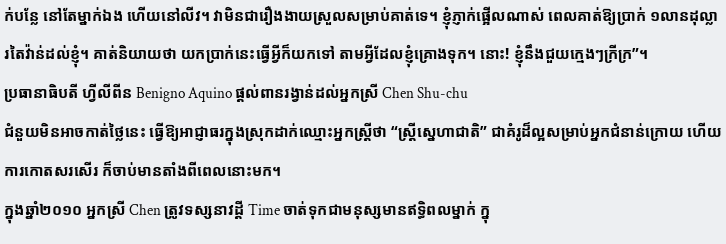ក់បន្លែ នៅតែម្នាក់ឯង ហើយនៅលីវ។ វាមិនជារឿងងាយស្រួលសម្រាប់គាត់ទេ។ ខ្ញុំភ្ញាក់ផ្អើលណាស់ ពេលគាត់ឱ្យប្រាក់ ១លានដុល្លារតៃវ៉ាន់ដល់ខ្ញុំ។ គាត់និយាយថា យកប្រាក់នេះធ្វើអ្វីក៏យកទៅ តាមអ្វីដែលខ្ញុំគ្រោងទុក។ នោះ! ខ្ញុំនឹងជួយក្មេងៗក្រីក្រ”។
ប្រធានាធិបតី ហ្វីលីពីន Benigno Aquino ផ្ដល់ពានរង្វាន់ដល់អ្នកស្រី Chen Shu-chu
ជំនួយមិនអាចកាត់ថ្លៃនេះ ធ្វើឱ្យអាជ្ញាធរក្នុងស្រុកដាក់ឈ្មោះអ្នកស្រ្តីថា “ស្ត្រីស្នេហាជាតិ” ជាគំរូដ៏ល្អសម្រាប់អ្នកជំនាន់ក្រោយ ហើយការកោតសរសើរ ក៏ចាប់មានតាំងពីពេលនោះមក។
ក្នុងឆ្នាំ២០១០ អ្នកស្រី Chen ត្រូវទស្សនាវដ្ដី Time ចាត់ទុកជាមនុស្សមានឥទ្ធិពលម្នាក់ ក្នុ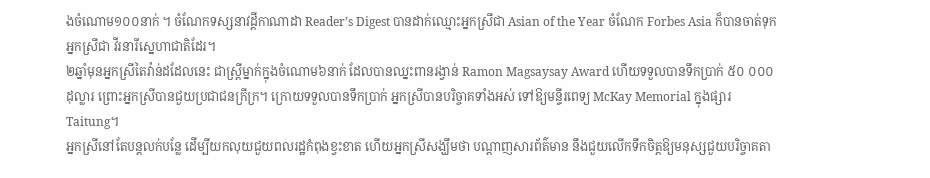ងចំណោម១០០នាក់ ។ ចំណែកទស្សនាវដ្ដីកាណាដា Reader’s Digest បានដាក់ឈ្មោះអ្នកស្រីជា Asian of the Year ចំណែក Forbes Asia ក៏បានចាត់ទុកអ្នកស្រីជា វីរនារីស្នេហាជាតិដែរ។
២ឆ្នាំមុនអ្នកស្រីតៃវ៉ាន់ដដែលនេះ ជាស្ត្រីម្នាក់ក្នុងចំណោម៦នាក់ ដែលបានឈ្នះពានរង្វាន់ Ramon Magsaysay Award ហើយទទួលបានទឹកប្រាក់ ៥០ ០០០ដុល្លារ ព្រោះអ្នកស្រីបានជួយប្រជាជនក្រីក្រ។ ក្រោយទទួលបានទឹកប្រាក់ អ្នកស្រីបានបរិច្ចាគទាំងអស់ ទៅឱ្យមន្ទីរពេទ្យ McKay Memorial ក្នុងផ្សារ Taitung។
អ្នកស្រីនៅតែបន្តលក់បន្លែ ដើម្បីយកលុយជួយពលរដ្ឋកំពុងខ្វះខាត ហើយអ្នកស្រីសង្ឃឹមថា បណ្ដាញសារព័ត៌មាន នឹងជួយលើកទឹកចិត្តឱ្យមនុស្សជួយបរិច្ចាគតា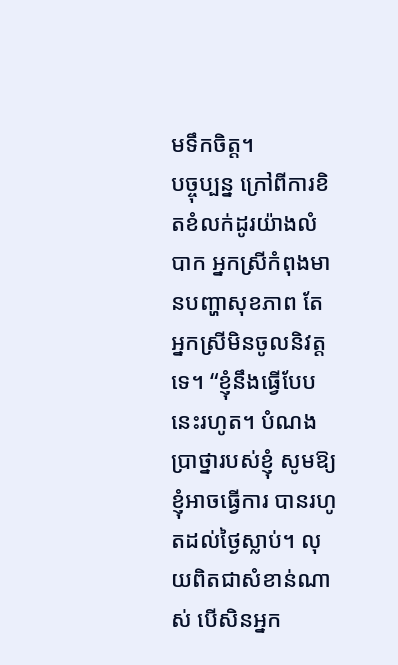មទឹកចិត្ត។
បច្ចុប្បន្ន ក្រៅពីការខិតខំលក់ដូរយ៉ាងលំបាក អ្នកស្រីកំពុងមានបញ្ហាសុខភាព តែអ្នកស្រីមិនចូលនិវត្តទេ។ “ខ្ញុំនឹងធ្វើបែបនេះរហូត។ បំណងប្រាថ្នារបស់ខ្ញុំ សូមឱ្យខ្ញុំអាចធ្វើការ បានរហូតដល់ថ្ងៃស្លាប់។ លុយពិតជាសំខាន់ណាស់ បើសិនអ្នក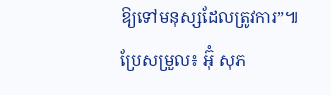ឱ្យទៅមនុស្សដែលត្រូវការ”៕
ប្រែសម្រួល៖ អ៊ុំ សុភ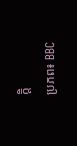ក្តិ
ប្រភព៖ BBC